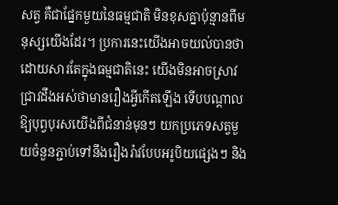សត្វ គឺជាផ្នែកមួយនៃធម្មជាតិ មិនខុសគ្នាប៉ុន្មានពីមនុស្សយើងដែរ។ ប្រការនេះយើងអាចយល់បានថា ដោយសារតែក្នុងធម្មជាតិនេះ យើងមិនអាចស្រាវជ្រាវដឹងអស់ថាមានរឿងអ្វីកើតឡើង ទើបបណ្ដាលឱ្យបុព្វបុរសយើងពីជំនាន់មុនៗ យកប្រភេទសត្វមួយចំនួនភ្ជាប់ទៅនឹងរឿងរ៉ាវបែបអរូបិយផ្សេងៗ និង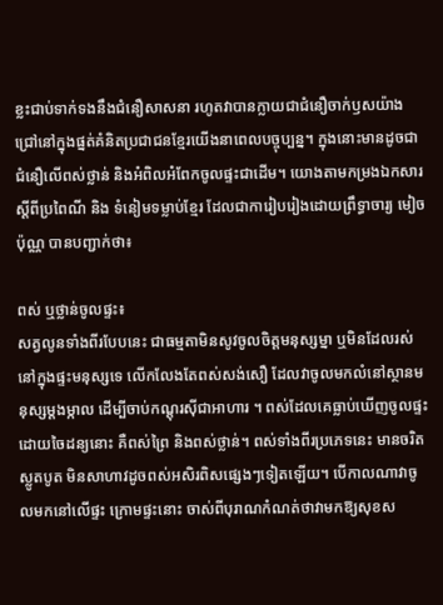ខ្លះជាប់ទាក់ទងនឹងជំនឿសាសនា រហូតវាបានក្លាយជាជំនឿចាក់ឫសយ៉ាងជ្រៅនៅក្នុងផ្នត់គំនិតប្រជាជនខ្មែរយើងនាពេលបច្ចុប្បន្ន។ ក្នុងនោះមានដូចជា ជំនឿលើពស់ថ្លាន់ និងអំពិលអំពែកចូលផ្ទះជាដើម។ យោងតាមកម្រងឯកសារស្ដីពីប្រពៃណី និង ទំនៀមទម្លាប់ខ្មែរ ដែលជាការៀបរៀងដោយព្រឹទ្ធាចារ្យ មៀច ប៉ុណ្ណ បានបញ្ជាក់ថា៖

ពស់ ឬថ្លាន់ចូលផ្ទះ៖
សត្វលូនទាំងពីរបែបនេះ ជាធម្មតាមិនសូវចូលចិត្តមនុស្សម្នា ឬមិនដែលរស់នៅក្នុងផ្ទះមនុស្សទេ លើកលែងតែពស់សង់សឿ ដែលវាចូលមកលំនៅស្ថានមនុស្សម្ដងម្កាល ដើម្បីចាប់កណ្ដុរស៊ីជាអាហារ ។ ពស់ដែលគេធ្លាប់ឃើញចូលផ្ទះ ដោយចៃដន្យនោះ គឺពស់ព្រៃ និងពស់ថ្លាន់។ ពស់ទាំងពីរប្រភេទនេះ មានចរិតស្លូតបូត មិនសាហាវដូចពស់អសិរពិសផ្សេងៗទៀតឡើយ។ បើកាលណាវាចូលមកនៅលើផ្ទះ ក្រោមផ្ទះនោះ ចាស់ពីបុរាណកំណត់ថាវាមកឱ្យសុខស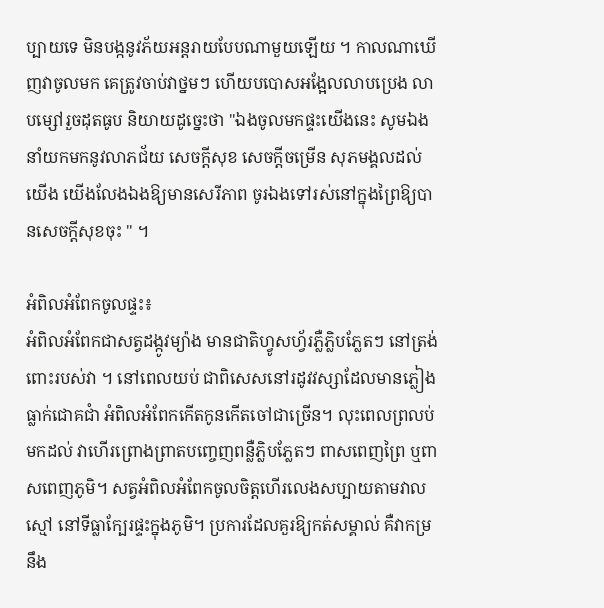ប្បាយទេ មិនបង្កនូវភ័យអន្តរាយបែបណាមួយឡើយ ។ កាលណាឃើញវាចូលមក គេត្រូវចាប់វាថ្នមៗ ហើយបបោសអង្អែលលាបប្រេង លាបម្សៅរួចដុតធូប និយាយដូច្នេះថា "ឯងចូលមកផ្ទះយើងនេះ សូមឯងនាំយកមកនូវលាភជ័យ សេចក្ដីសុខ សេចក្ដីចម្រើន សុភមង្គលដល់យើង យើងលែងឯងឱ្យមានសេរីភាព ចូរឯងទៅរស់នៅក្នុងព្រៃឱ្យបានសេចក្ដីសុខចុះ " ។

អំពិលអំពែកចូលផ្ទះ៖
អំពិលអំពែកជាសត្វដង្កូវម្យ៉ាង មានជាតិហ្វូសហ្វ័រភ្លឺភ្លិបភ្លែតៗ នៅត្រង់ពោះរបស់វា ។ នៅពេលយប់ ជាពិសេសនៅរដូវវស្សាដែលមានភ្លៀងធ្លាក់ជោគជាំ អំពិលអំពែកកើតកូនកើតចៅជាច្រើន។ លុះពេលព្រលប់មកដល់ វាហើរព្រោងព្រាតបញ្ចេញពន្លឺភ្លិបភ្លែតៗ ពាសពេញព្រៃ ឬពាសពេញភូមិ។ សត្វអំពិលអំពែកចូលចិត្តហើរលេងសប្បាយតាមវាលស្មៅ នៅទីធ្លាក្បែរផ្ទះក្នុងភូមិ។ ប្រការដែលគួរឱ្យកត់សម្គាល់ គឺវាកម្រនឹង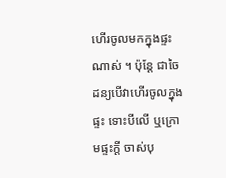ហើរចូលមកក្នុងផ្ទះណាស់ ។ ប៉ុន្តែ ជាចៃដន្យបើវាហើរចូលក្នុងផ្ទះ ទោះបីលើ ឬក្រោមផ្ទះក្ដី ចាស់បុ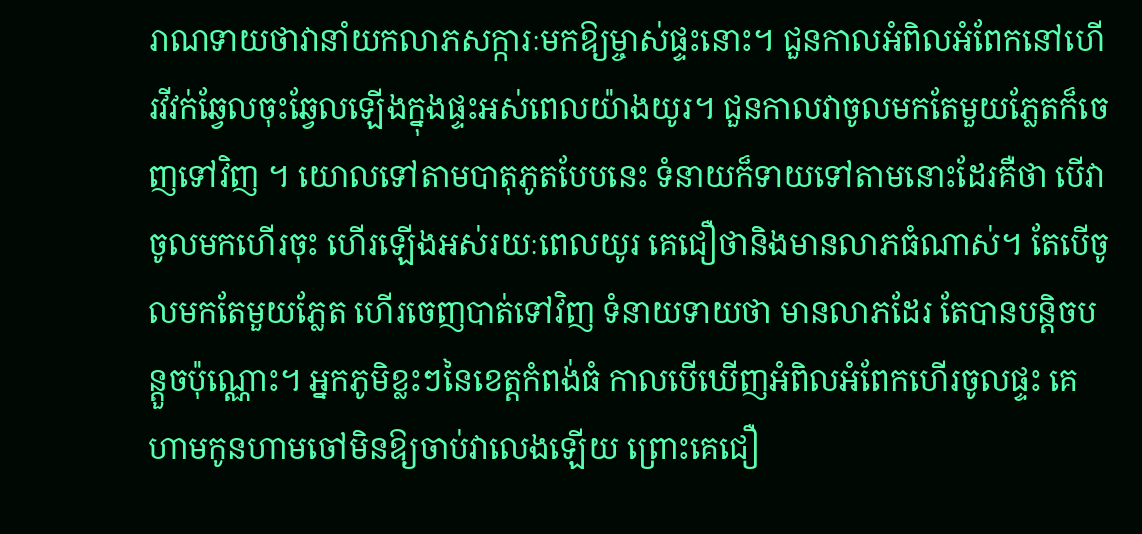រាណទាយថាវានាំយកលាភសក្ការៈមកឱ្យម្ចាស់ផ្ទះនោះ។ ជួនកាលអំពិលអំពែកនៅហើរវីវក់ឆ្វែលចុះឆ្វែលឡើងក្នុងផ្ទះអស់ពេលយ៉ាងយូរ។ ជួនកាលវាចូលមកតែមួយភ្លែតក៏ចេញទៅវិញ ។ យោលទៅតាមបាតុភូតបែបនេះ ទំនាយក៏ទាយទៅតាមនោះដែរគឺថា បើវាចូលមកហើរចុះ ហើរឡើងអស់រយៈពេលយូរ គេជឿថានិងមានលាភធំណាស់។ តែបើចូលមកតែមួយភ្លែត ហើរចេញបាត់ទៅវិញ ទំនាយទាយថា មានលាភដែរ តែបានបន្តិចបន្តួចប៉ុណ្ណោះ។ អ្នកភូមិខ្លះៗនៃខេត្តកំពង់ធំ កាលបើឃើញអំពិលអំពែកហើរចូលផ្ទះ គេហាមកូនហាមចៅមិនឱ្យចាប់វាលេងឡើយ ព្រោះគេជឿ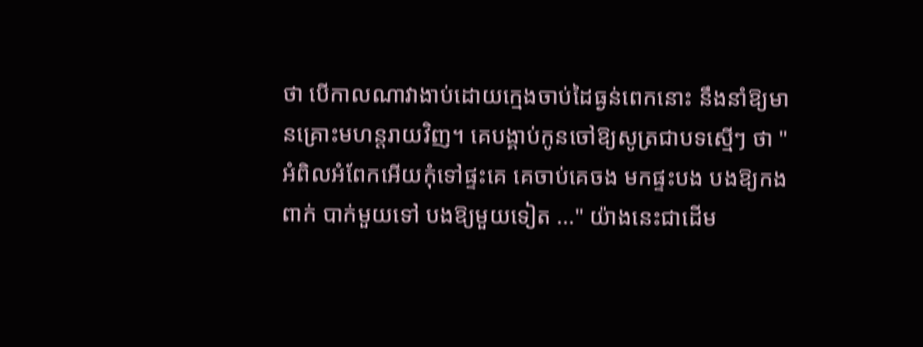ថា បើកាលណាវាងាប់ដោយក្មេងចាប់ដៃធ្ងន់ពេកនោះ នឹងនាំឱ្យមានគ្រោះមហន្តរាយវិញ។ គេបង្គាប់កូនចៅឱ្យសូត្រជាបទស្មើៗ ថា "អំពិលអំពែកអើយកុំទៅផ្ទះគេ គេចាប់គេចង មកផ្ទះបង បងឱ្យកងពាក់ បាក់មួយទៅ បងឱ្យមួយទៀត ..." យ៉ាងនេះជាដើម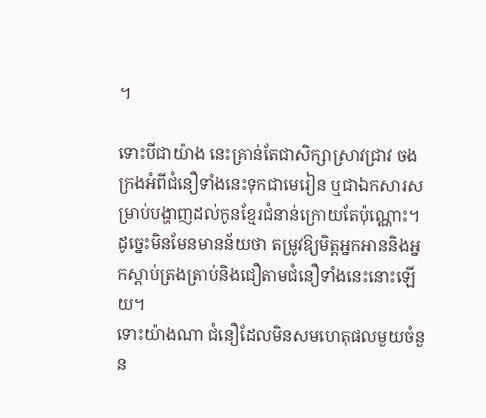។

ទោះបីជាយ៉ាង នេះគ្រាន់តែជាសិក្សាស្រាវជ្រាវ ចងក្រងអំពីជំនឿទាំងនេះទុកជាមេរៀន ឬជាឯកសារសម្រាប់បង្ហាញដល់កូនខ្មែរជំនាន់ក្រោយតែប៉ុណ្ណោះ។ ដូច្នេះមិនមែនមានន័យថា តម្រូវឱ្យមិត្តអ្នកអាននិងអ្នកស្ដាប់ត្រងត្រាប់និងជឿតាមជំនឿទាំងនេះនោះឡើយ។
ទោះយ៉ាងណា ជំនឿដែលមិនសមហេតុផលមួយចំនួន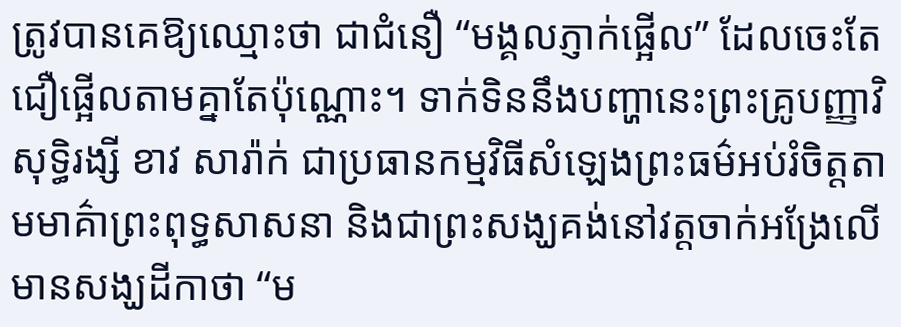ត្រូវបានគេឱ្យឈ្មោះថា ជាជំនឿ “មង្គលភ្ញាក់ផ្អើល” ដែលចេះតែជឿផ្អើលតាមគ្នាតែប៉ុណ្ណោះ។ ទាក់ទិននឹងបញ្ហានេះព្រះគ្រូបញ្ញាវិសុទ្ធិរង្សី ខាវ សារ៉ាក់ ជាប្រធានកម្មវិធីសំឡេងព្រះធម៌អប់រំចិត្តតាមមាគ៌ាព្រះពុទ្ធសាសនា និងជាព្រះសង្ឃគង់នៅវត្តចាក់អង្រែលើមានសង្ឃដីកាថា “ម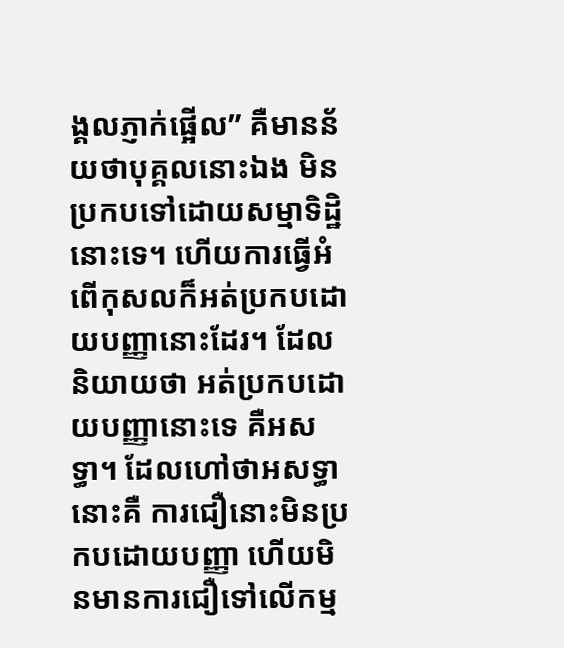ង្គលភ្ញាក់ផ្អើល” គឺមានន័យថាបុគ្គលនោះឯង មិនប្រកបទៅដោយសម្មាទិដ្ឋិនោះទេ។ ហើយការធ្វើអំពើកុសលក៏អត់ប្រកបដោយបញ្ញានោះដែរ។ ដែលនិយាយថា អត់ប្រកបដោយបញ្ញានោះទេ គឺអសទ្ធា។ ដែលហៅថាអសទ្ធានោះគឺ ការជឿនោះមិនប្រកបដោយបញ្ញា ហើយមិនមានការជឿទៅលើកម្ម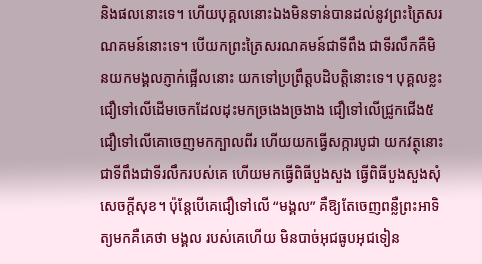និងផលនោះទេ។ ហើយបុគ្គលនោះឯងមិនទាន់បានដល់នូវព្រះត្រៃសរណគមន៍នោះទេ។ បើយកព្រះត្រៃសរណគមន៍ជាទីពឹង ជាទីរលឹកគឺមិនយកមង្គលភ្ញាក់ផ្អើលនោះ យកទៅប្រព្រឹត្តបដិបត្តិនោះទេ។ បុគ្គលខ្លះជឿទៅលើដើមចេកដែលដុះមកច្រងេងច្រងាង ជឿទៅលើជ្រូកជើង៥ ជឿទៅលើគោចេញមកក្បាលពីរ ហើយយកធ្វើសក្ការបូជា យកវត្ថុនោះជាទីពឹងជាទីរលឹករបស់គេ ហើយមកធ្វើពិធីបួងសួង ធ្វើពិធីបួងសួងសុំសេចក្ដីសុខ។ ប៉ុន្តែបើគេជឿទៅលើ “មង្គល” គឺឱ្យតែចេញពន្លឺព្រះអាទិត្យមកគឺគេថា មង្គល របស់គេហើយ មិនបាច់អុជធូបអុជទៀន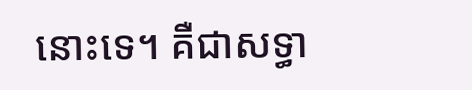នោះទេ។ គឺជាសទ្ធា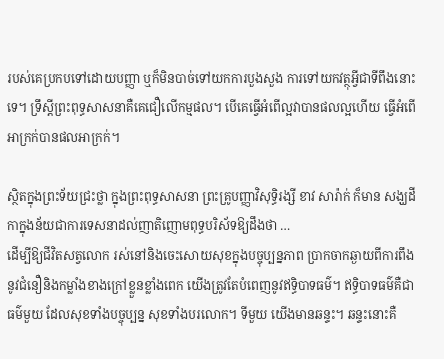របស់គេប្រកបទៅដោយបញ្ញា ឬក៏មិនបាច់ទៅយកការបួងសួង ការទៅយកវត្ថុអ្វីជាទីពឹងនោះទេ។ ទ្រឹស្ដីព្រះពុទ្ធសាសនាគឺគេជឿលើកម្មផល។ បើគេធ្វើអំពើល្អវាបានផលល្អហើយ ធ្វើអំពើអាក្រក់បានផលអាក្រក់។

ស្ថិតក្នុងព្រះទ័យជ្រះថ្លា ក្នុងព្រះពុទ្ធសាសនា ព្រះគ្រូបញ្ញាវិសុទ្ធិរង្សី ខាវ សារ៉ាក់ ក៏មាន សង្ឃដីកាក្នុងន័យជាការទេសនាដល់ញាតិញោមពុទ្ធបរិស័ទឱ្យដឹងថា …
ដើម្បីឱ្យជីវិតសត្វលោក រស់នៅនិងចេះសោយសុខក្នុងបច្ចុប្បន្នភាព ប្រាកចាកឆ្ងាយពីការពឹងនូវជំនឿនិងកម្លាំងខាងក្រៅខ្លួនខ្លាំងពេក យើងត្រូវតែបំពេញនូវឥទ្ធិបាទធម៌។ ឥទ្ធិបាទធម៌គឺជាធម៌មួយ ដែលសុខទាំងបច្ចុប្បន្ន សុខទាំងបរលោក។ ទីមួយ យើងមានឆន្ទះ។ ឆន្ទះនោះគឺ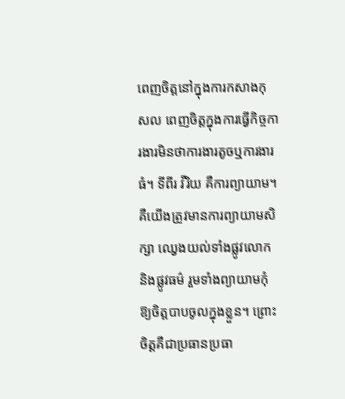ពេញចិត្តនៅក្នុងការកសាងកុសល ពេញចិត្តក្នុងការធ្វើកិច្ចការងារមិនថាការងារតូចឬការងារធំ។ ទីពីរ វីរិយ គឺការព្យាយាម។ គឺយើងត្រូវមានការព្យាយាមសិក្សា ឈ្វេងយល់ទាំងផ្លូវលោក និងផ្លូវធម៌ រួមទាំងព្យាយាមកុំឱ្យចិត្តបាបចូលក្នុងខ្លួន។ ព្រោះចិត្តគឺជាប្រធានប្រធា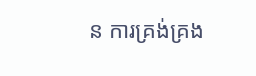ន ការគ្រង់គ្រង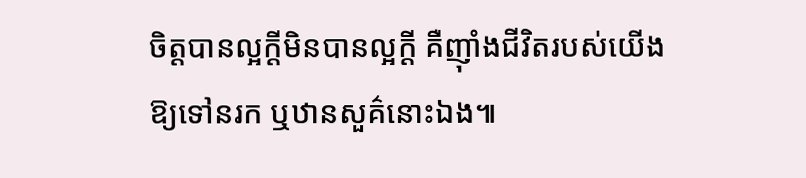ចិត្តបានល្អក្ដីមិនបានល្អក្ដី គឺញ៉ាំងជីវិតរបស់យើងឱ្យទៅនរក ឬឋានសួគ៌នោះឯង៕